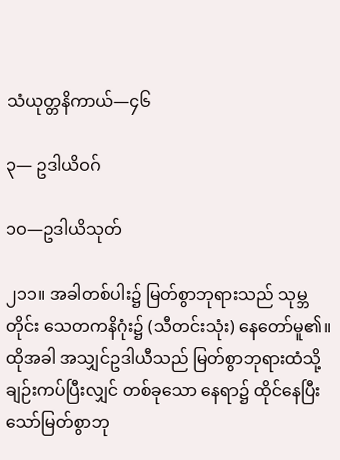သံယုတ္တနိကာယ်—၄၆

၃— ဥဒါယိဝဂ်

၁ဝ—ဥဒါယိသုတ်

၂၁၁။ အခါတစ်ပါး၌ မြတ်စွာဘုရားသည် သုမ္ဘတိုင်း သေတကနိဂုံး၌ (သီတင်းသုံး) နေတော်မူ၏။ ထိုအခါ အသျှင်ဥဒါယီသည် မြတ်စွာဘုရားထံသို့ ချဉ်းကပ်ပြီးလျှင် တစ်ခုသော နေရာ၌ ထိုင်နေပြီးသော်မြတ်စွာဘု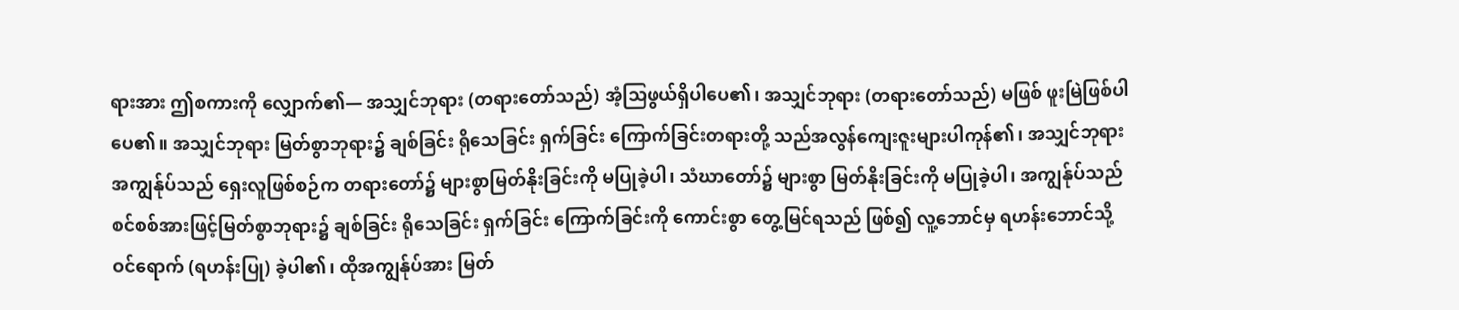ရားအား ဤစကားကို လျှောက်၏— အသျှင်ဘုရား (တရားတော်သည်) အံ့သြဖွယ်ရှိပါပေ၏၊ အသျှင်ဘုရား (တရားတော်သည်) မဖြစ် ဖူးမြဲဖြစ်ပါပေ၏။ အသျှင်ဘုရား မြတ်စွာဘုရား၌ ချစ်ခြင်း ရိုသေခြင်း ရှက်ခြင်း ကြောက်ခြင်းတရားတို့ သည်အလွန်ကျေးဇူးများပါကုန်၏၊ အသျှင်ဘုရား အကျွန်ုပ်သည် ရှေးလူဖြစ်စဉ်က တရားတော်၌ များစွာမြတ်နိုးခြင်းကို မပြုခဲ့ပါ၊ သံဃာတော်၌ များစွာ မြတ်နိုးခြင်းကို မပြုခဲ့ပါ၊ အကျွန်ုပ်သည် စင်စစ်အားဖြင့်မြတ်စွာဘုရား၌ ချစ်ခြင်း ရိုသေခြင်း ရှက်ခြင်း ကြောက်ခြင်းကို ကောင်းစွာ တွေ့မြင်ရသည် ဖြစ်၍ လူ့ဘောင်မှ ရဟန်းဘောင်သို့ ဝင်ရောက် (ရဟန်းပြု) ခဲ့ပါ၏၊ ထိုအကျွန်ုပ်အား မြတ်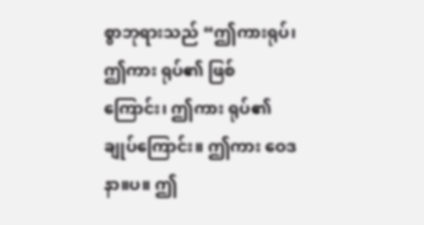စွာဘုရားသည် “ဤကားရုပ်၊ ဤကား ရုပ်၏ ဖြစ်ကြောင်း၊ ဤကား ရုပ်၏ ချုပ်ကြောင်း။ ဤကား ဝေဒနာ။ပ။ ဤ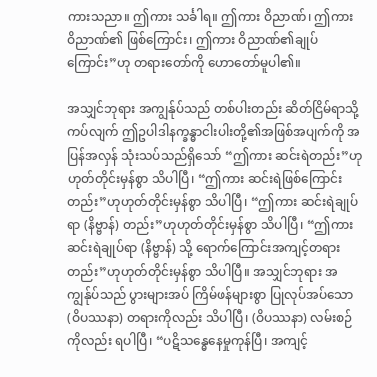ကားသညာ။ ဤကား သင်္ခါရ။ ဤကား ဝိညာဏ်၊ ဤကား ဝိညာဏ်၏ ဖြစ်ကြောင်း၊ ဤကား ဝိညာဏ်၏ချုပ် ကြောင်း”ဟု တရားတော်ကို ဟောတော်မူပါ၏။

အသျှင်ဘုရား အကျွန်ုပ်သည် တစ်ပါးတည်း ဆိတ်ငြိမ်ရာသို့ ကပ်လျက် ဤဥပါဒါနက္ခန္ဓာငါးပါးတို့၏အဖြစ်အပျက်ကို အပြန်အလှန် သုံးသပ်သည်ရှိသော် “ဤကား ဆင်းရဲတည်း”ဟုဟုတ်တိုင်းမှန်စွာ သိပါပြီ၊ “ဤကား ဆင်းရဲဖြစ်ကြောင်းတည်း”ဟုဟုတ်တိုင်းမှန်စွာ သိပါပြီ၊ “ဤကား ဆင်းရဲချုပ်ရာ (နိဗ္ဗာန်) တည်း”ဟုဟုတ်တိုင်းမှန်စွာ သိပါပြီ၊ “ဤကား ဆင်းရဲချုပ်ရာ (နိဗ္ဗာန်) သို့ ရောက်ကြောင်းအကျင့်တရားတည်း”ဟုဟုတ်တိုင်းမှန်စွာ သိပါပြီ။ အသျှင်ဘုရား အကျွန်ုပ်သည် ပွားများအပ် ကြိမ်ဖန်များစွာ ပြုလုပ်အပ်သော (ဝိပဿနာ) တရားကိုလည်း သိပါပြီ၊ (ဝိပဿနာ) လမ်းစဉ်ကိုလည်း ရပါပြီ၊ “ပဋိသန္ဓေနေမှုကုန်ပြီ၊ အကျင့်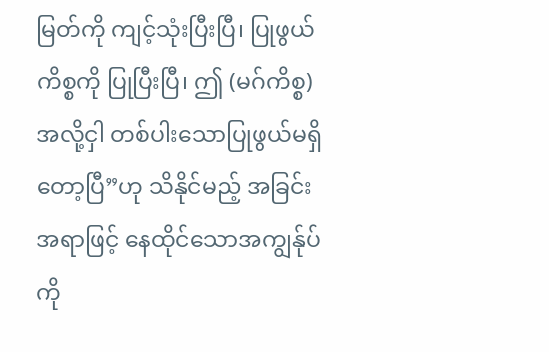မြတ်ကို ကျင့်သုံးပြီးပြီ၊ ပြုဖွယ်ကိစ္စကို ပြုပြီးပြီ၊ ဤ (မဂ်ကိစ္စ) အလို့ငှါ တစ်ပါးသောပြုဖွယ်မရှိတော့ပြီ”ဟု သိနိုင်မည့် အခြင်းအရာဖြင့် နေထိုင်သောအကျွန်ုပ်ကို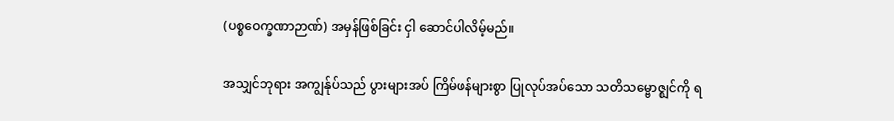(ပစ္စဝေက္ခဏာဉာဏ်) အမှန်ဖြစ်ခြင်း ငှါ ဆောင်ပါလိမ့်မည်။

အသျှင်ဘုရား အကျွန်ုပ်သည် ပွားများအပ် ကြိမ်ဖန်များစွာ ပြုလုပ်အပ်သော သတိသမ္ဗောဇ္ဈင်ကို ရ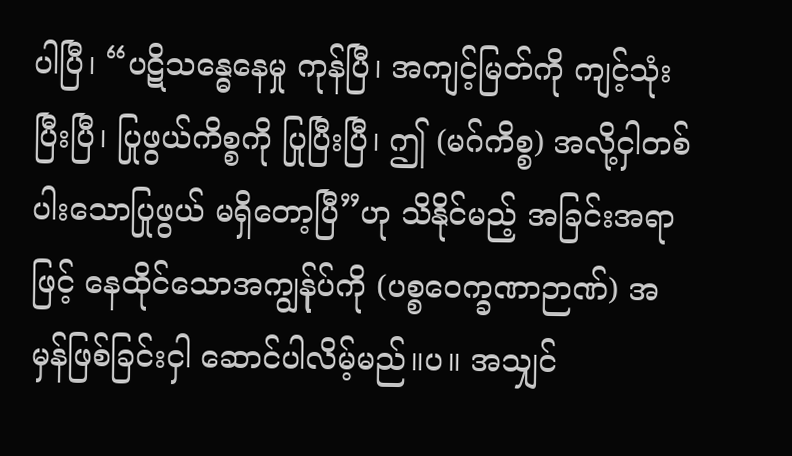ပါပြီ၊ “ပဋိသန္ဓေနေမှု ကုန်ပြီ၊ အကျင့်မြတ်ကို ကျင့်သုံးပြီးပြီ၊ ပြုဖွယ်ကိစ္စကို ပြုပြီးပြီ၊ ဤ (မဂ်ကိစ္စ) အလို့ငှါတစ်ပါးသောပြုဖွယ် မရှိတော့ပြီ”ဟု သိနိုင်မည့် အခြင်းအရာဖြင့် နေထိုင်သောအကျွန်ုပ်ကို (ပစ္စဝေက္ခဏာဉာဏ်) အမှန်ဖြစ်ခြင်းငှါ ဆောင်ပါလိမ့်မည်။ပ။ အသျှင်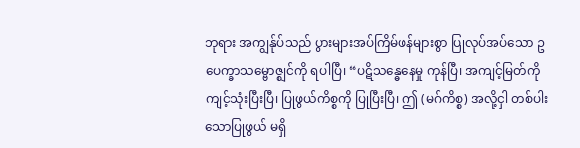ဘုရား အကျွန်ုပ်သည် ပွားများအပ်ကြိမ်ဖန်များစွာ ပြုလုပ်အပ်သော ဥပေက္ခာသမ္ဗောဇ္ဈင်ကို ရပါပြီ၊ “ပဋိသန္ဓေနေမှု ကုန်ပြီ၊ အကျင့်မြတ်ကိုကျင့်သုံးပြီးပြီ၊ ပြုဖွယ်ကိစ္စကို ပြုပြီးပြီ၊ ဤ (မဂ်ကိစ္စ) အလို့ငှါ တစ်ပါးသောပြုဖွယ် မရှိ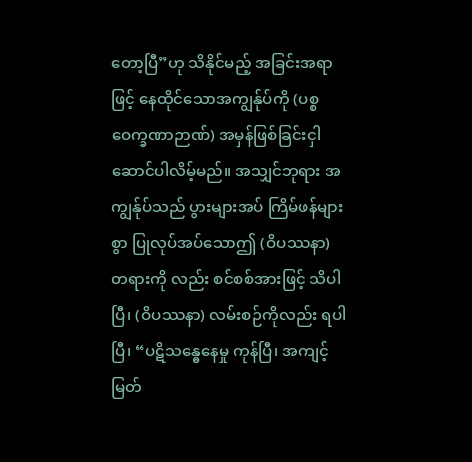တော့ပြီ”ဟု သိနိုင်မည့် အခြင်းအရာဖြင့် နေထိုင်သောအကျွန်ုပ်ကို (ပစ္စဝေက္ခဏာဉာဏ်) အမှန်ဖြစ်ခြင်းငှါဆောင်ပါလိမ့်မည်။ အသျှင်ဘုရား အကျွန်ုပ်သည် ပွားများအပ် ကြိမ်ဖန်များစွာ ပြုလုပ်အပ်သောဤ (ဝိပဿနာ) တရားကို လည်း စင်စစ်အားဖြင့် သိပါပြီ၊ (ဝိပဿနာ) လမ်းစဉ်ကိုလည်း ရပါပြီ၊ “ပဋိသန္ဓေနေမှု ကုန်ပြီ၊ အကျင့် မြတ်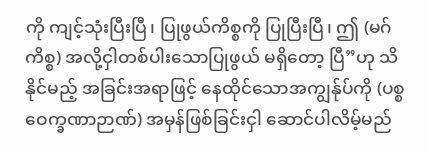ကို ကျင့်သုံးပြီးပြီ၊ ပြုဖွယ်ကိစ္စကို ပြုပြီးပြီ၊ ဤ (မဂ်ကိစ္စ) အလို့ငှါတစ်ပါးသောပြုဖွယ် မရှိတော့ ပြီ”ဟု သိနိုင်မည့် အခြင်းအရာဖြင့် နေထိုင်သောအကျွန်ုပ်ကို (ပစ္စဝေက္ခဏာဉာဏ်) အမှန်ဖြစ်ခြင်းငှါ ဆောင်ပါလိမ့်မည်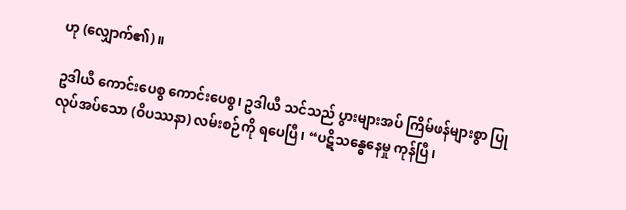ဟု (လျှောက်၏)။

ဥဒါယီ ကောင်းပေစွ ကောင်းပေစွ၊ ဥဒါယီ သင်သည် ပွားများအပ် ကြိမ်ဖန်များစွာ ပြုလုပ်အပ်သော (ဝိပဿနာ) လမ်းစဉ်ကို ရပေပြီ၊ “ပဋိသန္ဓေနေမှု ကုန်ပြီ၊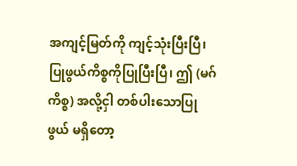အကျင့်မြတ်ကို ကျင့်သုံးပြီးပြီ၊ ပြုဖွယ်ကိစ္စကိုပြုပြီးပြီ၊ ဤ (မဂ်ကိစ္စ) အလို့ငှါ တစ်ပါးသောပြုဖွယ် မရှိတော့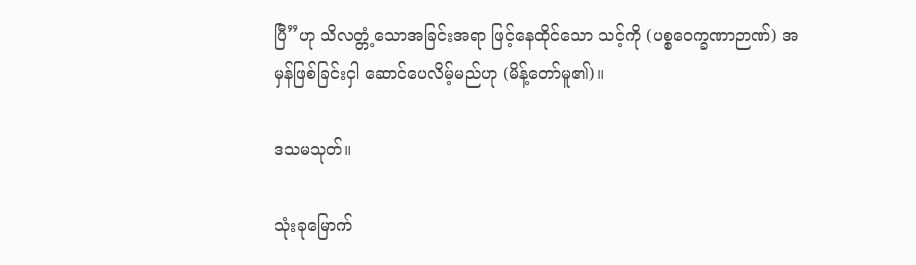ပြီ”ဟု သိလတ္တံ့သောအခြင်းအရာ ဖြင့်နေထိုင်သော သင့်ကို (ပစ္စဝေက္ခဏာဉာဏ်) အမှန်ဖြစ်ခြင်းငှါ ဆောင်ပေလိမ့်မည်ဟု (မိန့်တော်မူ၏)။

ဒသမသုတ်။

သုံးခုမြောက်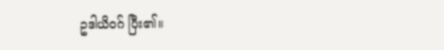ဥဒါယိဝဂ် ပြီး၏။